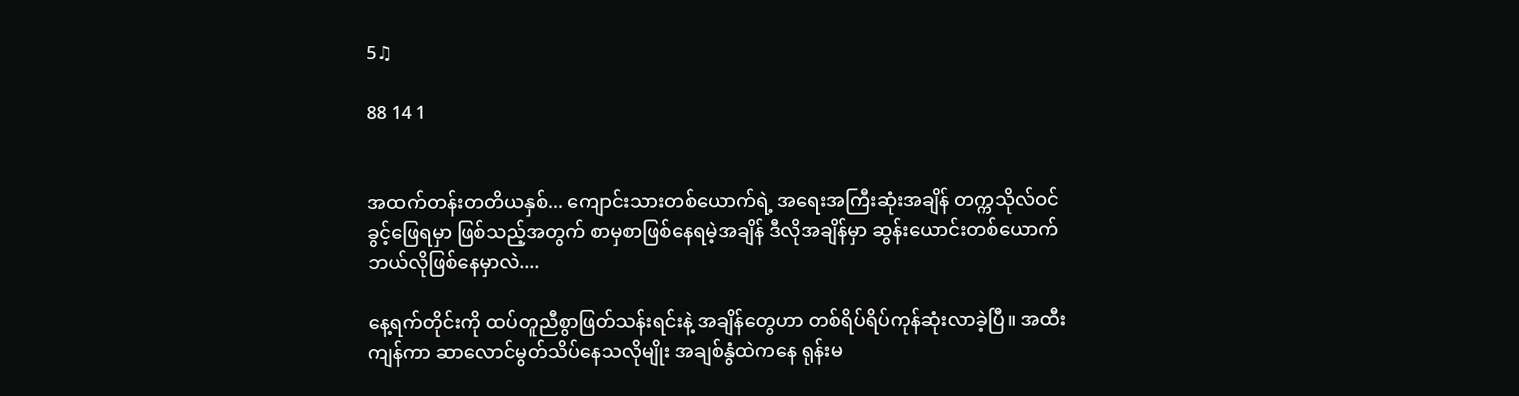5♫

88 14 1


အထက်တန်းတတိယနှစ်... ကျောင်းသားတစ်ယောက်ရဲ့ အရေးအကြီးဆုံးအချိန် တက္ကသိုလ်ဝင်ခွင့်ဖြေရမှာ ဖြစ်သည့်အတွက် စာမှစာဖြစ်နေရမဲ့အချိန် ဒီလိုအချိန်မှာ ဆွန်းယောင်းတစ်ယောက် ဘယ်လိုဖြစ်နေမှာလဲ....

နေ့ရက်တိုင်းကို ထပ်တူညီစွာဖြတ်သန်းရင်းနဲ့ အချိန်တွေဟာ တစ်ရိပ်ရိပ်ကုန်ဆုံးလာခဲ့ပြီ။ အထီးကျန်ကာ ဆာလောင်မွတ်သိပ်နေသလိုမျိုး အချစ်နွံထဲကနေ ရုန်းမ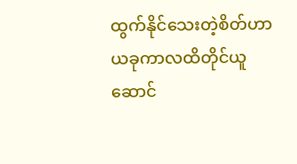ထွက်နိုင်သေးတဲ့စိတ်ဟာ ယခုကာလထိတိုင်ယူဆောင်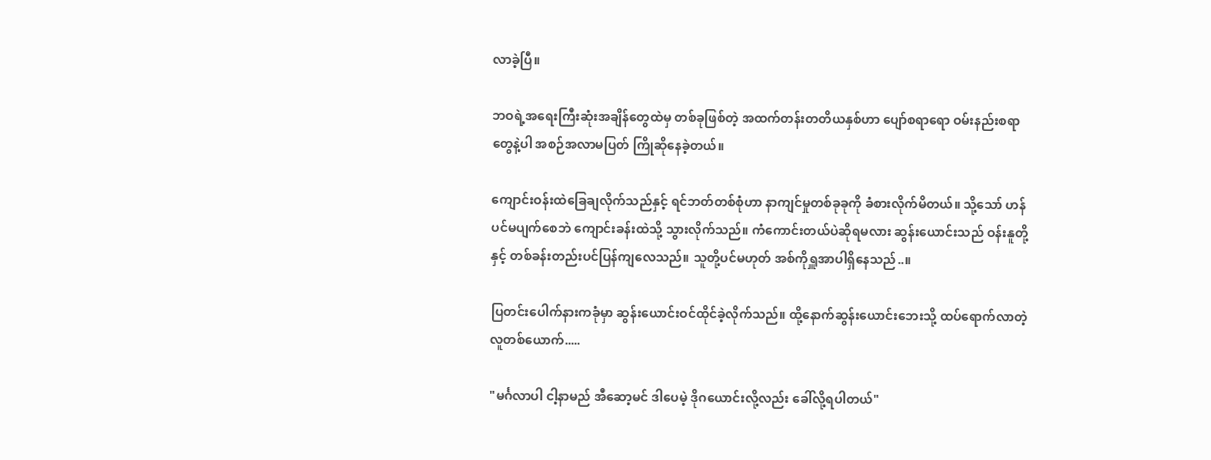လာခဲ့ပြီ။

ဘဝရဲ့အရေးကြီးဆုံးအချိန်တွေထဲမှ တစ်ခုဖြစ်တဲ့ အထက်တန်းတတိယနှစ်ဟာ ပျော်စရာရော ဝမ်းနည်းစရာတွေနဲ့ပါ အစဉ်အလာမပြတ် ကြိုဆိုနေခဲ့တယ်။

ကျောင်းဝန်းထဲခြေချလိုက်သည်နှင့် ရင်ဘတ်တစ်စုံဟာ နာကျင်မှုတစ်ခုခုကို ခံစားလိုက်မိတယ်။ သို့သော် ဟန်ပင်မပျက်စေဘဲ ကျောင်းခန်းထဲသို့ သွားလိုက်သည်။ ကံကောင်းတယ်ပဲဆိုရမလား ဆွန်းယောင်းသည် ဝန်းနူတို့နှင့် တစ်ခန်းတည်းပင်ပြန်ကျလေသည်။ သူတို့ပင်မဟုတ် အစ်ကိုရှူအာပါရှိနေသည်..။

ပြတင်းပေါက်နားကခုံမှာ ဆွန်းယောင်းဝင်ထိုင်ခဲ့လိုက်သည်။ ထို့နောက်ဆွန်းယောင်းဘေးသို့ ထပ်ရောက်လာတဲ့ လူတစ်ယောက်.....

"မင်္ဂလာပါ ငါ့နာမည် အီဆော့မင် ဒါပေမဲ့ ဒိုဂယောင်းလို့လည်း ခေါ်လို့ရပါတယ်"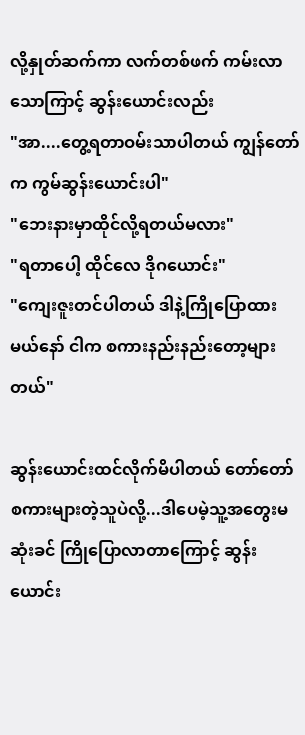လို့နှုတ်ဆက်ကာ လက်တစ်ဖက် ကမ်းလာသောကြာင့် ဆွန်းယောင်းလည်း
"အာ....တွေ့ရတာဝမ်းသာပါတယ် ကျွန်တော်က ကွမ်ဆွန်းယောင်းပါ"
"ဘေးနားမှာထိုင်လို့ရတယ်မလား"
"ရတာပေါ့ ထိုင်လေ ဒိုဂယောင်း"
"ကျေးဇူးတင်ပါတယ် ဒါနဲ့ကြိုပြောထားမယ်နော် ငါက စကားနည်းနည်းတော့များတယ်"

ဆွန်းယောင်းထင်လိုက်မိပါတယ် တော်တော်စကားများတဲ့သူပဲလို့...ဒါပေမဲ့သူ့အတွေးမဆုံးခင် ကြိုပြောလာတာကြောင့် ဆွန်းယောင်း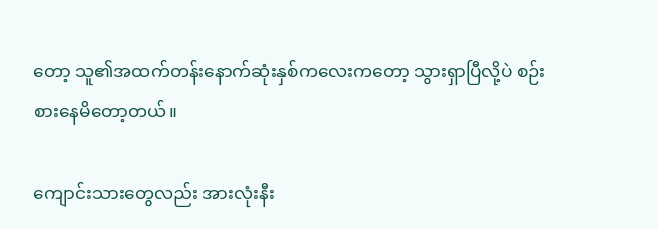တော့ သူ၏အထက်တန်းနောက်ဆုံးနှစ်ကလေးကတော့ သွားရှာပြီလို့ပဲ စဉ်းစားနေမိတော့တယ်။

ကျောင်းသားတွေလည်း အားလုံးနီး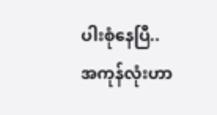ပါးစုံနေပြီ.. အကုန်လုံးဟာ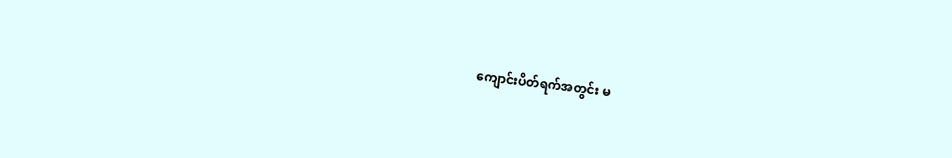ကျောင်းပိတ်ရက်အတွင်း မ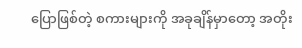ပြောဖြစ်တဲ့ စကားများကို အခုချိန်မှာတော့ အတိုး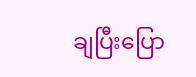ချပြီးပြော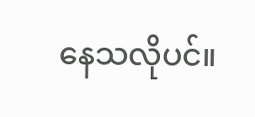နေသလိုပင်။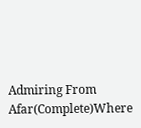Admiring From Afar(Complete)Where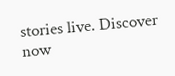stories live. Discover now